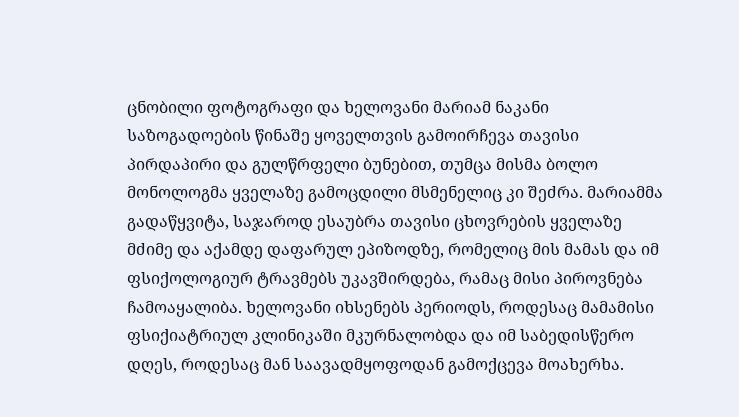ცნობილი ფოტოგრაფი და ხელოვანი მარიამ ნაკანი საზოგადოების წინაშე ყოველთვის გამოირჩევა თავისი პირდაპირი და გულწრფელი ბუნებით, თუმცა მისმა ბოლო მონოლოგმა ყველაზე გამოცდილი მსმენელიც კი შეძრა. მარიამმა გადაწყვიტა, საჯაროდ ესაუბრა თავისი ცხოვრების ყველაზე მძიმე და აქამდე დაფარულ ეპიზოდზე, რომელიც მის მამას და იმ ფსიქოლოგიურ ტრავმებს უკავშირდება, რამაც მისი პიროვნება ჩამოაყალიბა. ხელოვანი იხსენებს პერიოდს, როდესაც მამამისი ფსიქიატრიულ კლინიკაში მკურნალობდა და იმ საბედისწერო დღეს, როდესაც მან საავადმყოფოდან გამოქცევა მოახერხა.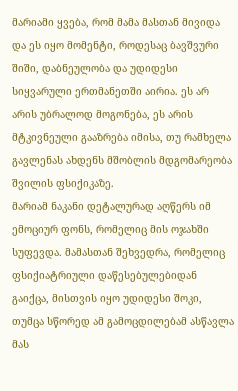მარიამი ყვება, რომ მამა მასთან მივიდა და ეს იყო მომენტი, როდესაც ბავშვური შიში, დაბნეულობა და უდიდესი სიყვარული ერთმანეთში აირია. ეს არ არის უბრალოდ მოგონება, ეს არის მტკივნეული გააზრება იმისა, თუ რამხელა გავლენას ახდენს მშობლის მდგომარეობა შვილის ფსიქიკაზე.
მარიამ ნაკანი დეტალურად აღწერს იმ ემოციურ ფონს, რომელიც მის ოჯახში სუფევდა. მამასთან შეხვედრა, რომელიც ფსიქიატრიული დაწესებულებიდან გაიქცა, მისთვის იყო უდიდესი შოკი, თუმცა სწორედ ამ გამოცდილებამ ასწავლა მას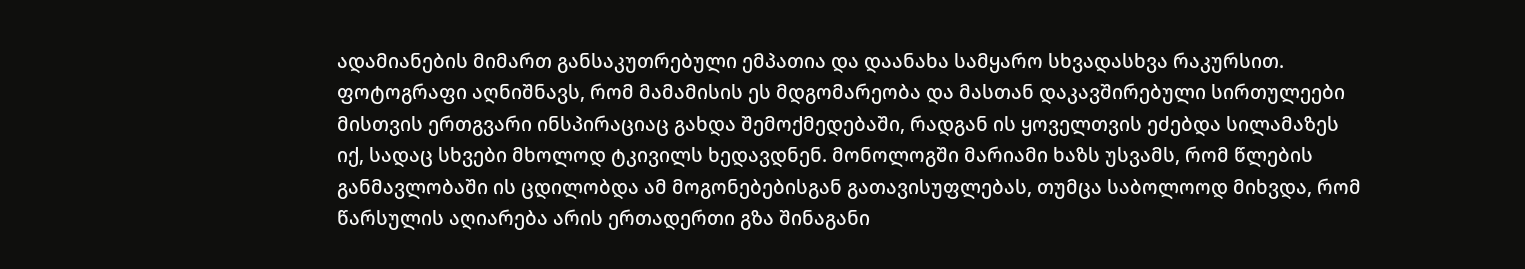ადამიანების მიმართ განსაკუთრებული ემპათია და დაანახა სამყარო სხვადასხვა რაკურსით. ფოტოგრაფი აღნიშნავს, რომ მამამისის ეს მდგომარეობა და მასთან დაკავშირებული სირთულეები მისთვის ერთგვარი ინსპირაციაც გახდა შემოქმედებაში, რადგან ის ყოველთვის ეძებდა სილამაზეს იქ, სადაც სხვები მხოლოდ ტკივილს ხედავდნენ. მონოლოგში მარიამი ხაზს უსვამს, რომ წლების განმავლობაში ის ცდილობდა ამ მოგონებებისგან გათავისუფლებას, თუმცა საბოლოოდ მიხვდა, რომ წარსულის აღიარება არის ერთადერთი გზა შინაგანი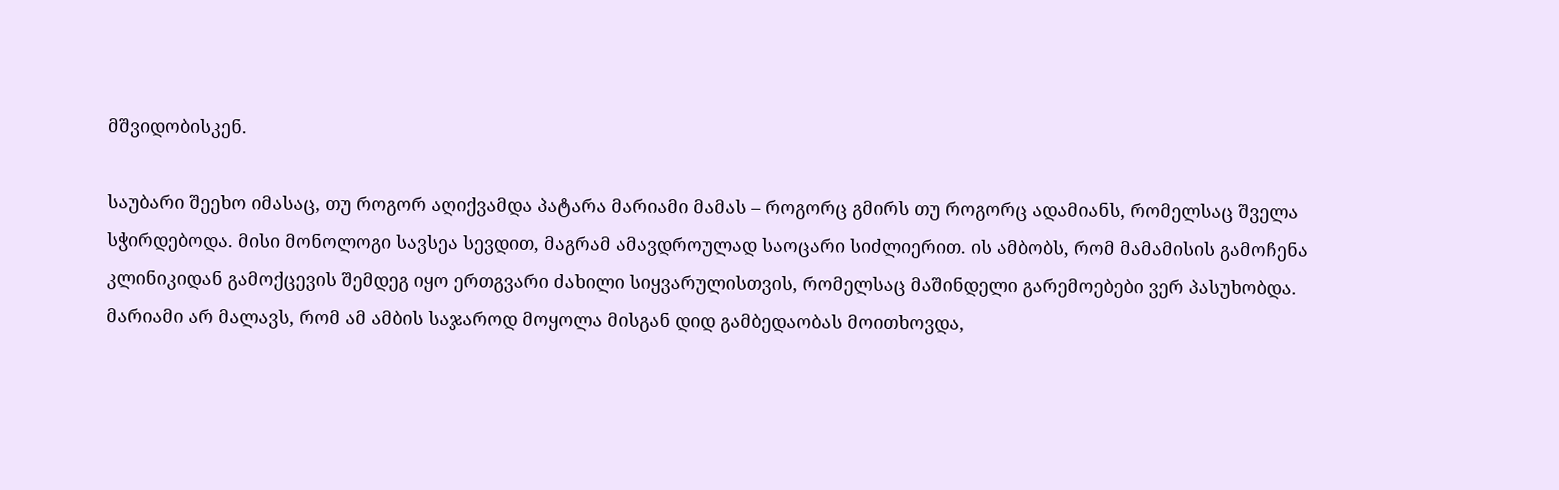მშვიდობისკენ.

საუბარი შეეხო იმასაც, თუ როგორ აღიქვამდა პატარა მარიამი მამას – როგორც გმირს თუ როგორც ადამიანს, რომელსაც შველა სჭირდებოდა. მისი მონოლოგი სავსეა სევდით, მაგრამ ამავდროულად საოცარი სიძლიერით. ის ამბობს, რომ მამამისის გამოჩენა კლინიკიდან გამოქცევის შემდეგ იყო ერთგვარი ძახილი სიყვარულისთვის, რომელსაც მაშინდელი გარემოებები ვერ პასუხობდა. მარიამი არ მალავს, რომ ამ ამბის საჯაროდ მოყოლა მისგან დიდ გამბედაობას მოითხოვდა,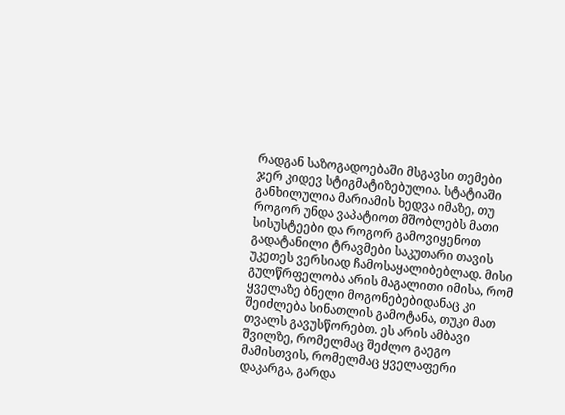რადგან საზოგადოებაში მსგავსი თემები ჯერ კიდევ სტიგმატიზებულია. სტატიაში განხილულია მარიამის ხედვა იმაზე, თუ როგორ უნდა ვაპატიოთ მშობლებს მათი სისუსტეები და როგორ გამოვიყენოთ გადატანილი ტრავმები საკუთარი თავის უკეთეს ვერსიად ჩამოსაყალიბებლად. მისი გულწრფელობა არის მაგალითი იმისა, რომ ყველაზე ბნელი მოგონებებიდანაც კი შეიძლება სინათლის გამოტანა, თუკი მათ თვალს გავუსწორებთ. ეს არის ამბავი შვილზე, რომელმაც შეძლო გაეგო მამისთვის, რომელმაც ყველაფერი დაკარგა, გარდა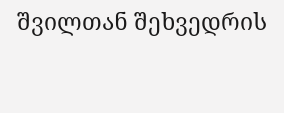შვილთან შეხვედრის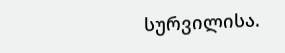სურვილისა.